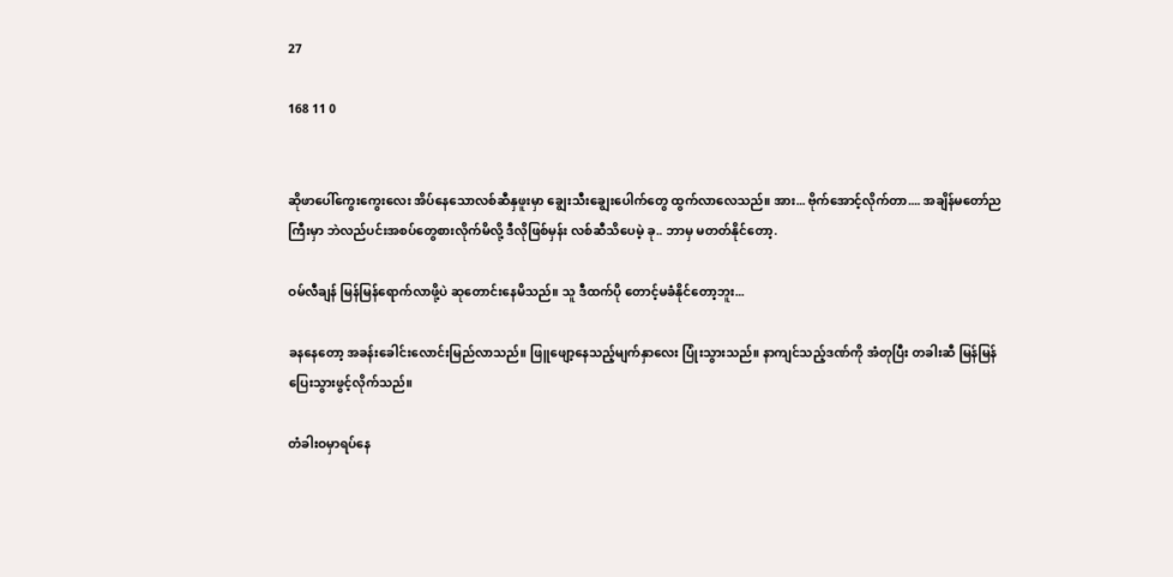27

168 11 0


ဆိုဖာပေါ်ကွေးကွေးလေး အိပ်နေသောလစ်ဆီနှဖူးမှာ ချွေးသီးချွေးပေါက်တွေ ထွက်လာလေသည်။ အား... ဗိုက်အောင့်လိုက်တာ.... အချိန်မတော်ညကြီးမှာ ဘဲလည်ပင်းအစပ်တွေစားလိုက်မိလို့ ဒီလိုဖြစ်မှန်း လစ်ဆီသိပေမဲ့ ခု.. ဘာမှ မတတ်နိုင်တော့.

ဝမ်လီချန် မြန်မြန်ရောက်လာဖို့ပဲ ဆုတောင်းနေမိသည်။ သူ ဒီထက်ပို တောင့်မခံနိုင်တော့ဘူး...

ခနနေတော့ အခန်းခေါင်းလောင်းမြည်လာသည်။ ဖြူဖျော့နေသည့်မျက်နှာလေး ပြုံးသွားသည်။ နာကျင်သည့်ဒဏ်ကို အံတုပြီး တခါးဆီ မြန်မြန်ပြေးသွားဖွင့်လိုက်သည်။

တံခါးဝမှာရပ်နေ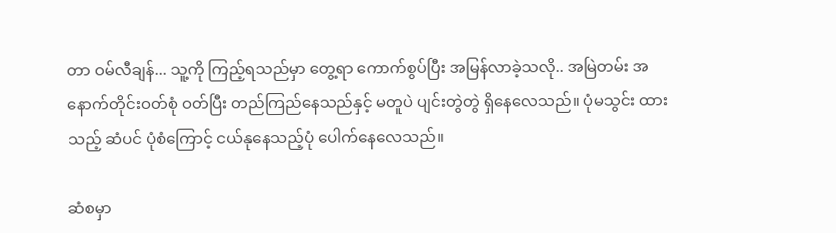တာ ဝမ်လီချန်... သူ့ကို ကြည့်ရသည်မှာ တွေ့ရာ ကောက်စွပ်ပြီး အမြန်လာခဲ့သလို.. အမြဲတမ်း အနောက်တိုင်းဝတ်စုံ ဝတ်ပြီး တည်ကြည်နေသည်နှင့် မတူပဲ ပျင်းတွဲတွဲ ရှိနေလေသည်။ ပုံမသွင်း ထားသည့် ဆံပင် ပုံစံကြောင့် ငယ်နုနေသည့်ပုံ ပေါက်နေလေသည်။

ဆံစမှာ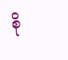စို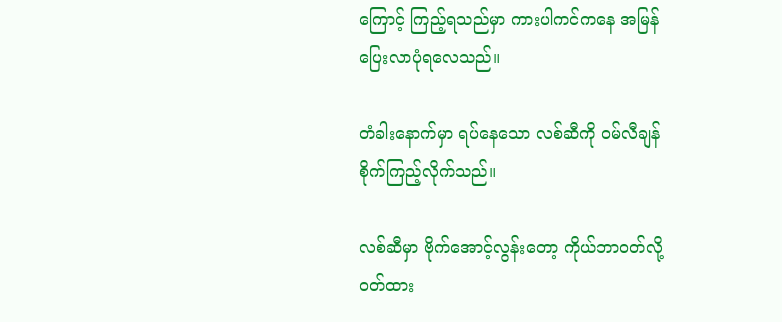ကြောင့် ကြည့်ရသည်မှာ ကားပါကင်ကနေ အမြန်ပြေးလာပုံရလေသည်။

တံခါးနောက်မှာ ရပ်နေသော လစ်ဆီကို ဝမ်လီချန် စိုက်ကြည့်လိုက်သည်။

လစ်ဆီမှာ ဗိုက်အောင့်လွန်းတော့ ကိုယ်ဘာဝတ်လို့ ဝတ်ထား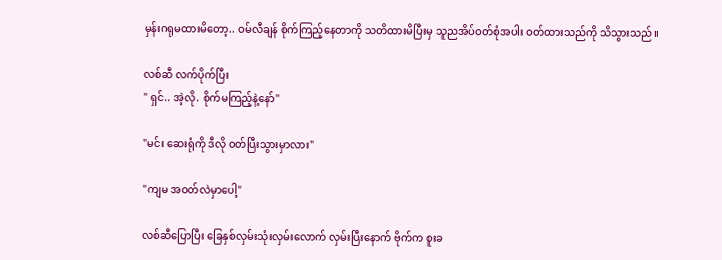မှန်းဂရုမထားမိတော့.. ဝမ်လီချန် စိုက်ကြည့်နေတာကို သတိထားမိပြီးမှ သူညအိပ်ဝတ်စုံအပါး ဝတ်ထားသည်ကို သိသွားသည်။

လစ်ဆီ လက်ပိုက်ပြီး
" ရှင်.. အဲ့လို. စိုက်မကြည့်နဲ့နော်"

"မင်း ဆေးရုံကို ဒီလို ဝတ်ပြီးသွားမှာလား"

"ကျမ အဝတ်လဲမှာပေါ့"

လစ်ဆီပြောပြီး ခြေနှစ်လှမ်းသုံးလှမ်းလောက် လှမ်းပြီးနောက် ဗိုက်က စူးခ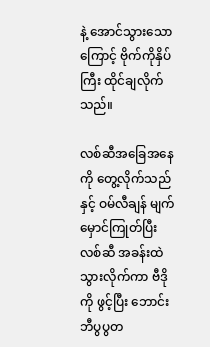နဲ့ အောင်သွားသောကြောင့် ဗိုက်ကိုနှိပ်ကြီး ထိုင်ချလိုက်သည်။

လစ်ဆီအခြေအနေကို တွေ့လိုက်သည်နှင့် ဝမ်လီချန် မျက်မှောင်ကြုတ်ပြီး လစ်ဆီ အခန်းထဲ သွားလိုက်ကာ ဗီဒိုကို ဖွင့်ပြီး ဘောင်းဘီပွပွတ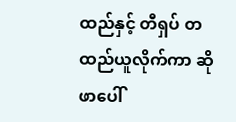ထည်နှင့် တီရှပ် တထည်ယူလိုက်ကာ ဆိုဖာပေါ်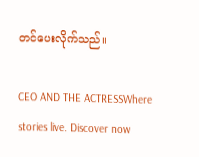တင်ပေးလိုက်သည်။

CEO AND THE ACTRESSWhere stories live. Discover now